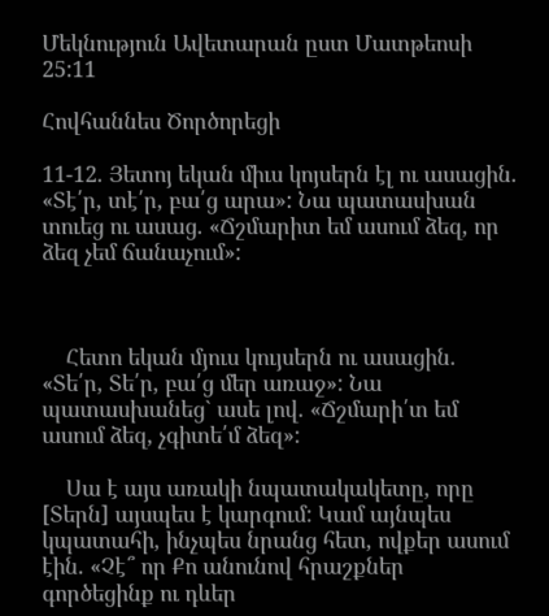Մեկնություն Ավետարան ըստ Մատթեոսի 25:11

Հովհաննես Ծործորեցի

11-12. Յետոյ եկան միւս կոյսերն էլ ու ասացին. «Տէ՛ր, տէ՛ր, բա՛ց արա»: Նա պատասխան տուեց ու ասաց. «Ճշմարիտ եմ ասում ձեզ, որ ձեզ չեմ ճանաչում»:



    Հետո եկան մյուս կույսերն ու ասացին. «Տե՛ր, Տե՛ր, բա՛ց մեր առաջ»: Նա պատասխանեց` ասե լով. «Ճշմարի՛տ եմ ասում ձեզ, չգիտե՛մ ձեզ»:

    Սա է այս առակի նպատակակետը, որը [Տերն] այսպես է կարգում: Կամ այնպես կպատահի, ինչպես նրանց հետ, ովքեր ասում էին. «Չէ՞ որ Քո անունով հրաշքներ գործեցինք ու դևեր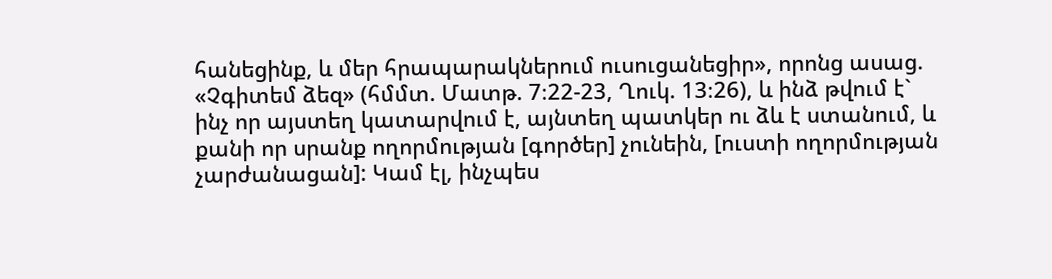հանեցինք, և մեր հրապարակներում ուսուցանեցիր», որոնց ասաց. «Չգիտեմ ձեզ» (հմմտ. Մատթ. 7։22-23, Ղուկ. 13։26), և ինձ թվում է` ինչ որ այստեղ կատարվում է, այնտեղ պատկեր ու ձև է ստանում, և քանի որ սրանք ողորմության [գործեր] չունեին, [ուստի ողորմության չարժանացան]: Կամ էլ, ինչպես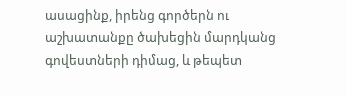ասացինք, իրենց գործերն ու աշխատանքը ծախեցին մարդկանց գովեստների դիմաց, և թեպետ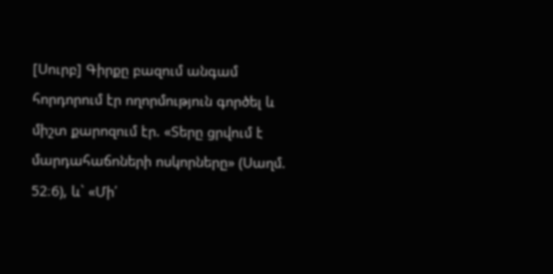[Սուրբ] Գիրքը բազում անգամ հորդորում էր ողորմություն գործել և միշտ քարոզում էր. «Տերը ցրվում է մարդահաճոների ոսկորները» (Սաղմ. 52։6), և` «Մի՛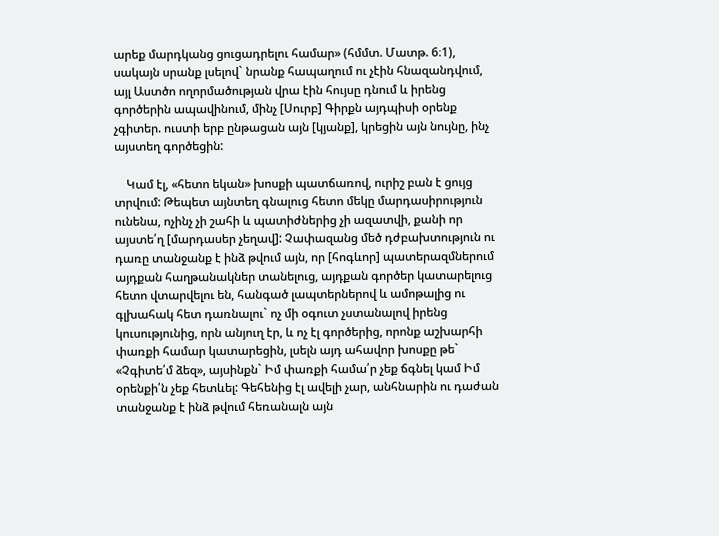արեք մարդկանց ցուցադրելու համար» (հմմտ. Մատթ. 6։1), սակայն սրանք լսելով` նրանք հապաղում ու չէին հնազանդվում, այլ Աստծո ողորմածության վրա էին հույսը դնում և իրենց գործերին ապավինում, մինչ [Սուրբ] Գիրքն այդպիսի օրենք չգիտեր. ուստի երբ ընթացան այն [կյանք], կրեցին այն նույնը, ինչ այստեղ գործեցին:

    Կամ էլ, «հետո եկան» խոսքի պատճառով, ուրիշ բան է ցույց տրվում: Թեպետ այնտեղ գնալուց հետո մեկը մարդասիրություն ունենա, ոչինչ չի շահի և պատիժներից չի ազատվի, քանի որ այստե՛ղ [մարդասեր չեղավ]: Չափազանց մեծ դժբախտություն ու դառը տանջանք է ինձ թվում այն, որ [հոգևոր] պատերազմներում այդքան հաղթանակներ տանելուց, այդքան գործեր կատարելուց հետո վտարվելու են, հանգած լապտերներով և ամոթալից ու գլխահակ հետ դառնալու` ոչ մի օգուտ չստանալով իրենց կուսությունից, որն անյուղ էր, և ոչ էլ գործերից, որոնք աշխարհի փառքի համար կատարեցին, լսելն այդ ահավոր խոսքը թե` «Չգիտե՛մ ձեզ», այսինքն` Իմ փառքի համա՛ր չեք ճգնել կամ Իմ օրենքի՛ն չեք հետևել: Գեհենից էլ ավելի չար, անհնարին ու դաժան տանջանք է ինձ թվում հեռանալն այն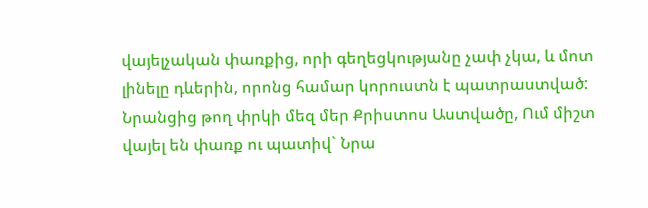վայելչական փառքից, որի գեղեցկությանը չափ չկա, և մոտ լինելը դևերին, որոնց համար կորուստն է պատրաստված: Նրանցից թող փրկի մեզ մեր Քրիստոս Աստվածը, Ում միշտ վայել են փառք ու պատիվ` Նրա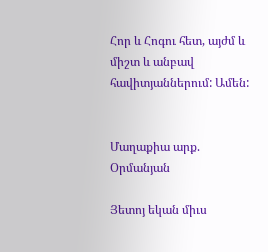Հոր և Հոգու հետ, այժմ և միշտ և անբավ հավիտյաններում: Ամեն:


Մաղաքիա արք. Օրմանյան

Յետոյ եկան միւս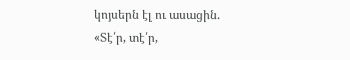կոյսերն էլ ու ասացին. «Տէ՛ր, տէ՛ր,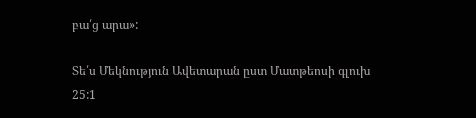բա՛ց արա»:

Տե՛ս Մեկնություն Ավետարան ըստ Մատթեոսի գլուխ 25:1